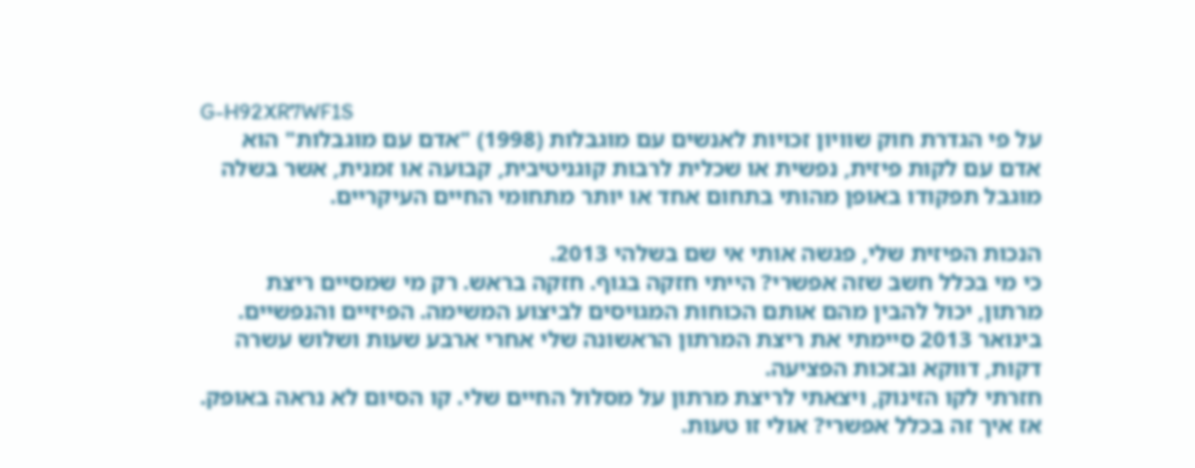G-H92XR7WF1S
על פי הגדרת חוק שוויון זכויות לאנשים עם מוגבלות (1998) "אדם עם מוגבלות" הוא אדם עם לקות פיזית, נפשית או שכלית לרבות קוגניטיבית, קבועה או זמנית, אשר בשלה מוגבל תפקודו באופן מהותי בתחום אחד או יותר מתחומי החיים העיקריים.

הנכות הפיזית שלי, פגשה אותי אי שם בשלהי 2013.
כי מי בכלל חשב שזה אפשרי? הייתי חזקה בגוף. חזקה בראש. רק מי שמסיים ריצת מרתון, יכול להבין מהם אותם הכוחות המגויסים לביצוע המשימה. הפיזיים והנפשיים.
בינואר 2013 סיימתי את ריצת המרתון הראשונה שלי אחרי ארבע שעות ושלוש עשרה דקות, דווקא ובזכות הפציעה.
חזרתי לקו הזינוק, ויצאתי לריצת מרתון על מסלול החיים שלי. קו הסיום לא נראה באופק.
אז איך זה בכלל אפשרי? אולי זו טעות.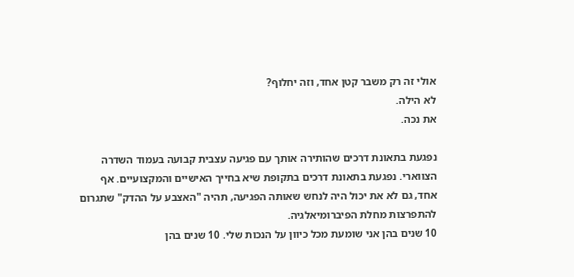אולי זה רק משבר קטן אחד, וזה יחלוף?
לא הילה.
את נכה.

נפגעת בתאונת דרכים שהותירה אותך עם פגיעה עצבית קבועה בעמוד השדרה הצווארי. נפגעת בתאונת דרכים בתקופת שיא בחייך האישיים והמקצועיים. אף אחד, גם לא את יכול היה לנחש שאותה הפגיעה, תהיה "האצבע על ההדק" שתגרום להתפרצות מחלת הפיברומיאלגיה.
10 שנים בהן אני שומעת מכל כיוון על הנכות שלי. 10 שנים בהן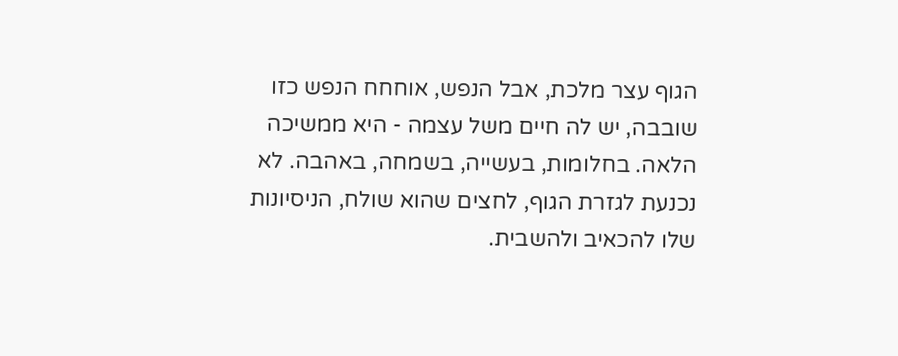הגוף עצר מלכת, אבל הנפש, אוחחח הנפש כזו שובבה, יש לה חיים משל עצמה - היא ממשיכה הלאה. בחלומות, בעשייה, בשמחה, באהבה. לא נכנעת לגזרת הגוף, לחצים שהוא שולח, הניסיונות שלו להכאיב ולהשבית.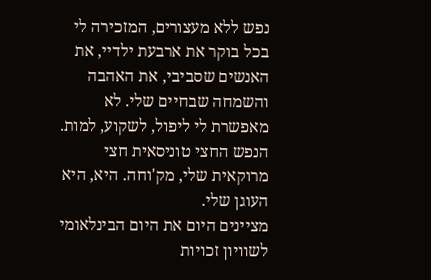נפש ללא מעצורים, המזכירה לי בכל בוקר את ארבעת ילדיי, את האנשים שסביבי, את האהבה והשמחה שבחיים שלי. לא מאפשרת לי ליפול, לשקוע, למות.
הנפש החצי טוניסאית חצי מרוקאית שלי, מק'וחה. היא, היא העוגן שלי.
מציינים היום את היום הבינלאומי לשוויון זכויות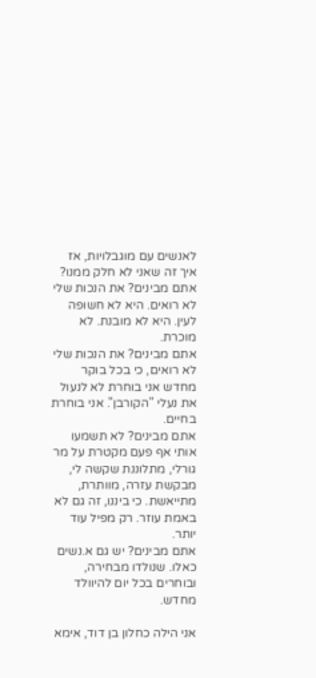לאנשים עם מוגבלויות, אז איך זה שאני לא חלק ממנו?
אתם מבינים? את הנכות שלי לא רואים. היא לא חשופה לעין. היא לא מובנת. לא מוכרת.
אתם מבינים? את הנכות שלי לא רואים, כי בכל בוקר מחדש אני בוחרת לא לנעול את נעלי "הקורבן". אני בוחרת בחיים.
אתם מבינים? לא תשמעו אותי אף פעם מקטרת על מר גורלי, מתלוננת שקשה לי, מבקשת עזרה, מוותרת, מתייאשת. כי ביננו, זה גם לא באמת עוזר. רק מפיל עוד יותר.
אתם מבינים? יש גם א.נשים כאלו. שנולדו מבחירה, ובוחרים בכל יום להיוולד מחדש.

אני הילה כחלון בן דוד, אימא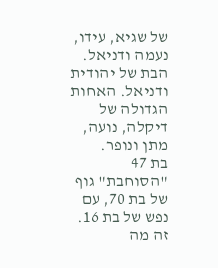של שגיא, עידו, נעמה ודניאל.
הבת של יהודית ודניאל. האחות הגדולה של דיקלה, נועה, מתן ונופר.
בת 47 "הסוחבת" גוף של בת 70, עם נפש של בת 16. זה מה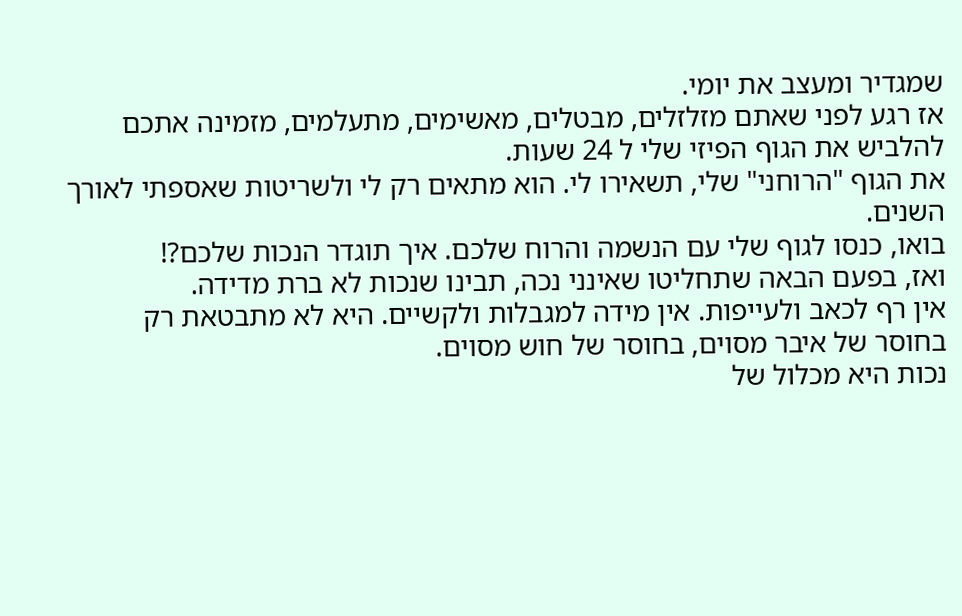שמגדיר ומעצב את יומי.
אז רגע לפני שאתם מזלזלים, מבטלים, מאשימים, מתעלמים, מזמינה אתכם להלביש את הגוף הפיזי שלי ל 24 שעות.
את הגוף "הרוחני" שלי, תשאירו לי. הוא מתאים רק לי ולשריטות שאספתי לאורך השנים.
בואו, כנסו לגוף שלי עם הנשמה והרוח שלכם. איך תוגדר הנכות שלכם?!
ואז, בפעם הבאה שתחליטו שאינני נכה, תבינו שנכות לא ברת מדידה.
אין רף לכאב ולעייפות. אין מידה למגבלות ולקשיים. היא לא מתבטאת רק בחוסר של איבר מסוים, בחוסר של חוש מסוים.
נכות היא מכלול של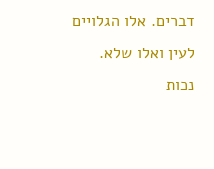דברים. אלו הגלויים לעין ואלו שלא.
נכות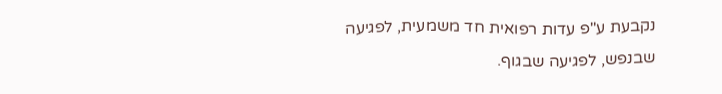נקבעת ע"פ עדות רפואית חד משמעית, לפגיעה שבנפש, לפגיעה שבגוף.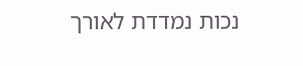נכות נמדדת לאורך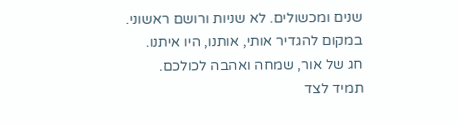שנים ומכשולים. לא שניות ורושם ראשוני.
במקום להגדיר אותי, אותנו, היו איתנו.
חג של אור, שמחה ואהבה לכולכם.
תמיד לצד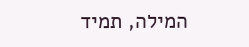המילה, תמיד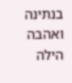בנתינה ואהבה
הילה